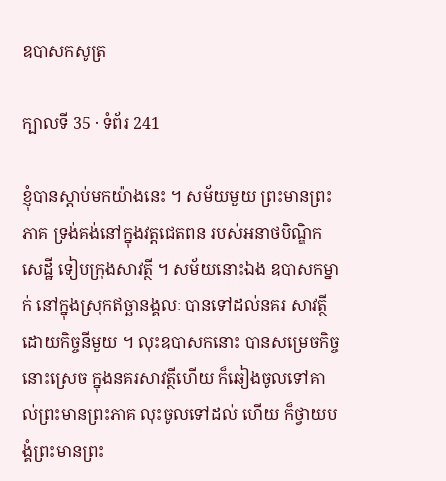ឧបាសកសូត្រ

ក្បាលទី 35 · ទំព័រ 241

ខ្ញុំបានស្តាប់មកយ៉ាងនេះ ។ សម័យមួយ ព្រះមានព្រះភាគ ទ្រង់គង់នៅក្នុងវត្តជេតពន របស់អនាថបិណ្ឌិកសេដ្ឋី ទៀបក្រុងសាវត្ថី ។ សម័យនោះឯង ឧបាសកម្នាក់ នៅក្នុងស្រុកឥច្ឆានង្គលៈ បានទៅដល់នគរ សាវត្ថី ដោយកិច្ចនីមួយ ។ លុះឧបាសកនោះ បានសម្រេចកិច្ចនោះស្រេច ក្នុងនគរសាវត្ថីហើយ ក៏ឆៀងចូលទៅគាល់ព្រះមានព្រះភាគ លុះចូលទៅដល់ ហើយ ក៏ថ្វាយបង្គំព្រះមានព្រះ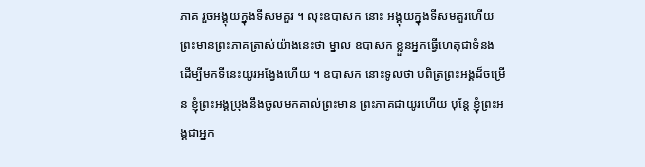ភាគ រួចអង្គុយក្នុងទីសមគួរ ។ លុះឧបាសក នោះ អង្គុយក្នុងទីសមគួរហើយ ព្រះមានព្រះភាគត្រាស់យ៉ាងនេះថា ម្នាល ឧបាសក ខ្លួនអ្នកធ្វើហេតុជាទំនង ដើម្បីមកទីនេះយូរអង្វែងហើយ ។ ឧបាសក នោះទូលថា បពិត្រព្រះអង្គដ៏ចម្រើន ខ្ញុំព្រះអង្គប្រុងនឹងចូលមកគាល់ព្រះមាន ព្រះភាគជាយូរហើយ បុន្តែ ខ្ញុំព្រះអង្គជាអ្នក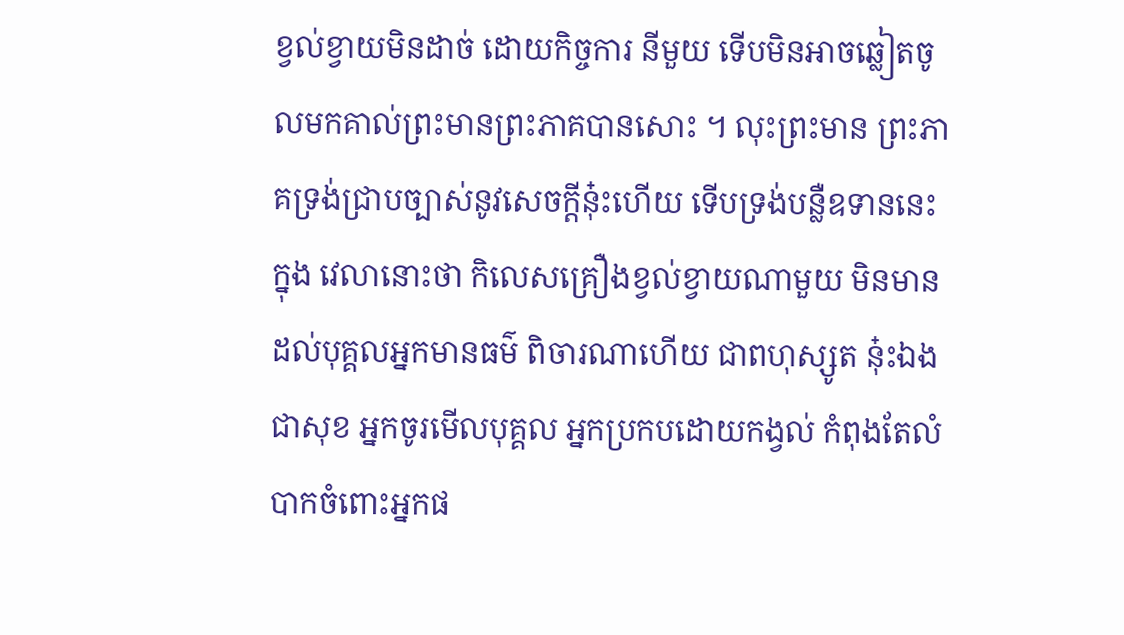ខ្វល់ខ្វាយមិនដាច់ ដោយកិច្ចការ នីមួយ ទើបមិនអាចឆ្លៀតចូលមកគាល់ព្រះមានព្រះភាគបានសោះ ។ លុះព្រះមាន ព្រះភាគទ្រង់ជ្រាបច្បាស់នូវសេចក្តីនុ៎ះហើយ ទើបទ្រង់បន្លឺឧទាននេះ ក្នុង វេលានោះថា កិលេសគ្រឿងខ្វល់ខ្វាយណាមួយ មិនមានដល់បុគ្គលអ្នកមានធម៌ ពិចារណាហើយ ជាពហុស្សូត នុ៎ះឯងជាសុខ អ្នកចូរមើលបុគ្គល អ្នកប្រកបដោយកង្វល់ កំពុងតែលំបាកចំពោះអ្នកផ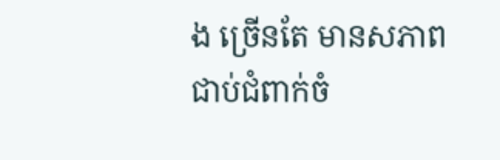ង ច្រើនតែ មានសភាពជាប់ជំពាក់ចំ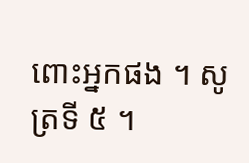ពោះអ្នកផង ។ សូត្រទី ៥ ។